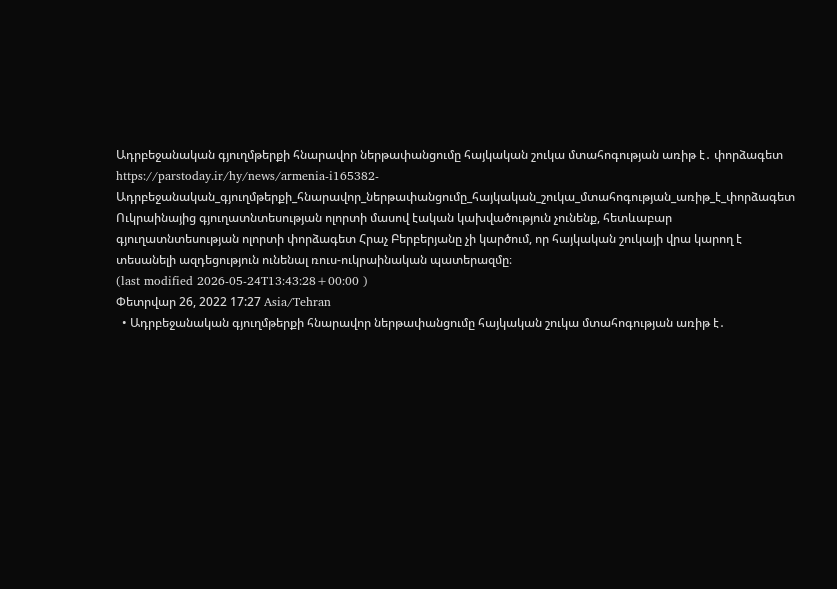Ադրբեջանական գյուղմթերքի հնարավոր ներթափանցումը հայկական շուկա մտահոգության առիթ է․ փորձագետ
https://parstoday.ir/hy/news/armenia-i165382-Ադրբեջանական_գյուղմթերքի_հնարավոր_ներթափանցումը_հայկական_շուկա_մտահոգության_առիթ_է_փորձագետ
Ուկրաինայից գյուղատնտեսության ոլորտի մասով էական կախվածություն չունենք, հետևաբար գյուղատնտեսության ոլորտի փորձագետ Հրաչ Բերբերյանը չի կարծում, որ հայկական շուկայի վրա կարող է տեսանելի ազդեցություն ունենալ ռուս-ուկրաինական պատերազմը։
(last modified 2026-05-24T13:43:28+00:00 )
Փետրվար 26, 2022 17:27 Asia/Tehran
  • Ադրբեջանական գյուղմթերքի հնարավոր ներթափանցումը հայկական շուկա մտահոգության առիթ է․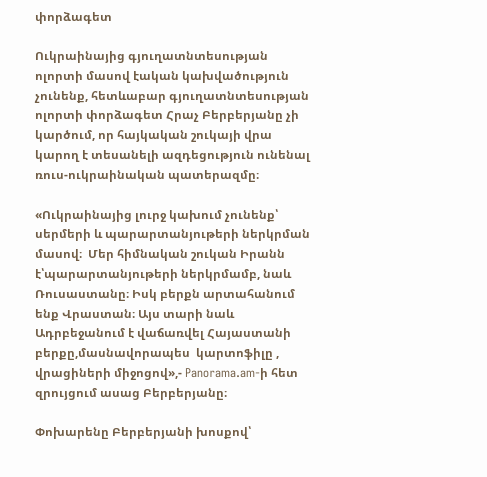փորձագետ

Ուկրաինայից գյուղատնտեսության ոլորտի մասով էական կախվածություն չունենք, հետևաբար գյուղատնտեսության ոլորտի փորձագետ Հրաչ Բերբերյանը չի կարծում, որ հայկական շուկայի վրա կարող է տեսանելի ազդեցություն ունենալ ռուս-ուկրաինական պատերազմը։

«Ուկրաինայից լուրջ կախում չունենք՝ սերմերի և պարարտանյութերի ներկրման մասով։  Մեր հիմնական շուկան Իրանն է՝պարարտանյութերի ներկրմամբ, նաև  Ռուսաստանը։ Իսկ բերքն արտահանում ենք Վրաստան։ Այս տարի նաև Ադրբեջանում է վաճառվել Հայաստանի բերքը,մասնավորապես  կարտոֆիլը , վրացիների միջոցով»,- Panorama.am-ի հետ զրույցում ասաց Բերբերյանը։

Փոխարենը Բերբերյանի խոսքով՝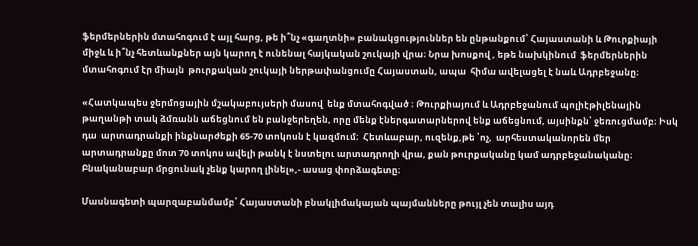ֆերմերներին մտահոգում է այլ հարց, թե ի՞նչ «գաղտնի» բանակցություններ են ընթանքում՝ Հայաստանի և Թուրքիայի միջև և ի՞նչ հետևանքներ այն կարող է ունենալ հայկական շուկայի վրա։ Նրա խոսքով , եթե նախկինում  ֆերմերներին մտահոգում էր միայն  թուրքական շուկայի ներթափանցումը Հայաստան, ապա  հիմա ավելացել է նաև Ադրբեջանը։

«Հատկապես ջերմոցային մշակաբույսերի մասով  ենք մտահոգված ։ Թուրքիայում և Ադրբեջանում պոլիէթիլենային թաղանթի տակ ձմռանն աճեցնում են բանջերեղեն, որը մենք էներգատարներով ենք աճեցնում, այսինքն՝ ջեռուցմամբ։ Իսկ դա  արտադրանքի ինքնարժեքի 65-70 տոկոսն է կազմում։  Հետևաբար, ուզենք,թե ՝ոչ,  արհեստականորեն մեր արտադրանքը մոտ 70 տոկոս ավելի թանկ է նստելու արտադրողի վրա, քան թուրքականը կամ ադրբեջանականը։ Բնականաբար մրցունակ չենք կարող լինել»,- ասաց փորձագետը։

Մասնագետի պարզաբանմամբ՝ Հայաստանի բնակլիմակայան պայմանները թույլ չեն տալիս այդ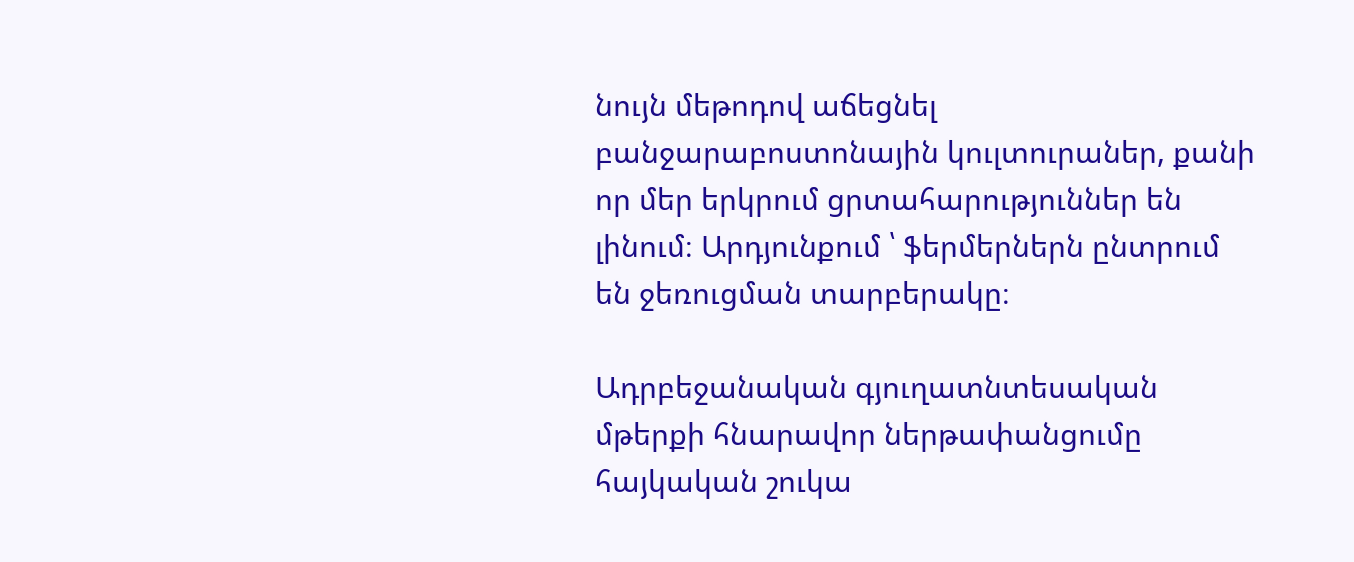նույն մեթոդով աճեցնել բանջարաբոստոնային կուլտուրաներ, քանի որ մեր երկրում ցրտահարություններ են լինում։ Արդյունքում ՝ ֆերմերներն ընտրում են ջեռուցման տարբերակը։

Ադրբեջանական գյուղատնտեսական մթերքի հնարավոր ներթափանցումը հայկական շուկա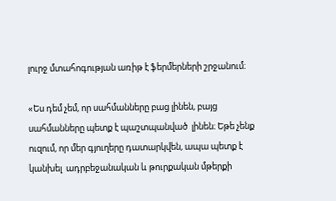լուրջ մտահոգության առիթ է ֆերմերների շրջանում։

«Ես դեմ չեմ, որ սահմանները բաց լինեն, բայց սահմանները պետք է պաշտպանված  լինեն։ Եթե չենք ուզում, որ մեր գյուղերը դատարկվեն, ապա պետք է կանխել  ադրբեջանական և թուրքական մթերքի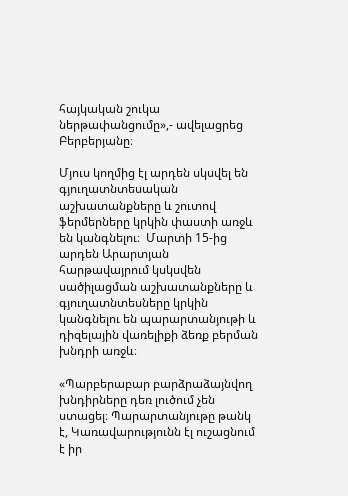հայկական շուկա ներթափանցումը»,- ավելացրեց Բերբերյանը։

Մյուս կողմից էլ արդեն սկսվել են գյուղատնտեսական աշխատանքները և շուտով ֆերմերները կրկին փաստի առջև են կանգնելու։  Մարտի 15-ից արդեն Արարտյան հարթավայրում կսկսվեն սածիլացման աշխատանքները և գյուղատնտեսները կրկին կանգնելու են պարարտանյութի և դիզելային վառելիքի ձեռք բերման խնդրի առջև։

«Պարբերաբար բարձրաձայնվող խնդիրները դեռ լուծում չեն ստացել։ Պարարտանյութը թանկ է, Կառավարությունն էլ ուշացնում է իր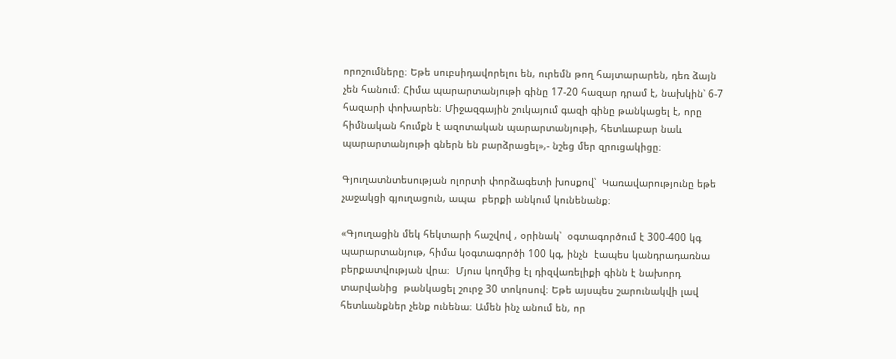որոշումները։ Եթե սուբսիդավորելու են, ուրեմն թող հայտարարեն, դեռ ձայն չեն հանում։ Հիմա պարարտանյութի գինը 17-20 հազար դրամ է, նախկին՝ 6-7 հազարի փոխարեն։ Միջազգային շուկայում գազի գինը թանկացել է, որը հիմնական հումքն է ազոտական պարարտանյութի, հետևաբար նաև պարարտանյութի գներն են բարձրացել»,- նշեց մեր զրուցակիցը։

Գյուղատնտեսության ոլորտի փորձագետի խոսքով՝  Կառավարությունը եթե չաջակցի գյուղացուն, ապա  բերքի անկում կունենանք։

«Գյուղացին մեկ հեկտարի հաշվով , օրինակ՝  օգտագործում է 300-400 կգ պարարտանյութ, հիմա կօգտագործի 100 կգ, ինչն  էապես կանդրադառնա բերքատվության վրա։  Մյուս կողմից էլ դիզվառելիքի գինն է նախորդ տարվանից  թանկացել շուրջ 30 տոկոսով։ Եթե այսպես շարունակվի լավ հետևանքներ չենք ունենա։ Ամեն ինչ անում են, որ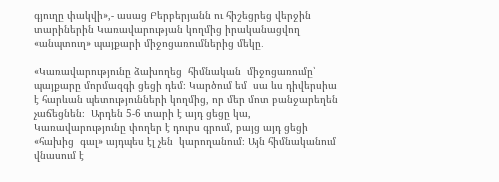գյուղը փակվի»,- ասաց Բերբերյանն ու հիշեցրեց վերջին տարիներին Կառավարության կողմից իրականացվող «անպտուղ» պայքարի միջոցառումներից մեկը․

«Կառավարությունը ձախողեց  հիմնական  միջոցառումը՝ պայքարը մորմազգի ցեցի դեմ։ Կարծում եմ  սա ևս դիվերսիա է հարևան պետությունների կողմից, որ մեր մոտ բանջարեղեն չաճեցնեն։  Արդեն 5-6 տարի է այդ ցեցը կա, Կառավարությունը փողեր է դուրս գրում, բայց այդ ցեցի «հախից  գալ» այդպես էլ չեն  կարողանում։ Այն հիմնականում վնասում է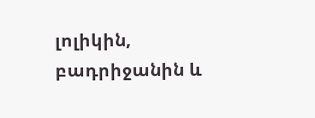լոլիկին, բադրիջանին և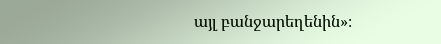այլ բանջարեղենին»։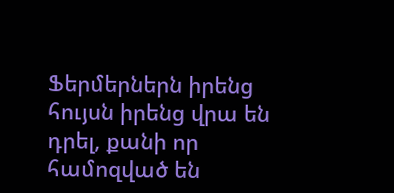Ֆերմերներն իրենց  հույսն իրենց վրա են դրել, քանի որ համոզված են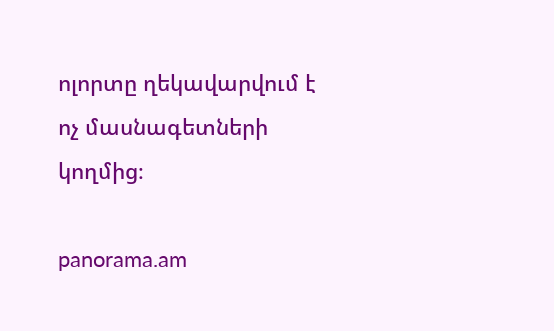ոլորտը ղեկավարվում է ոչ մասնագետների կողմից։

panorama.am